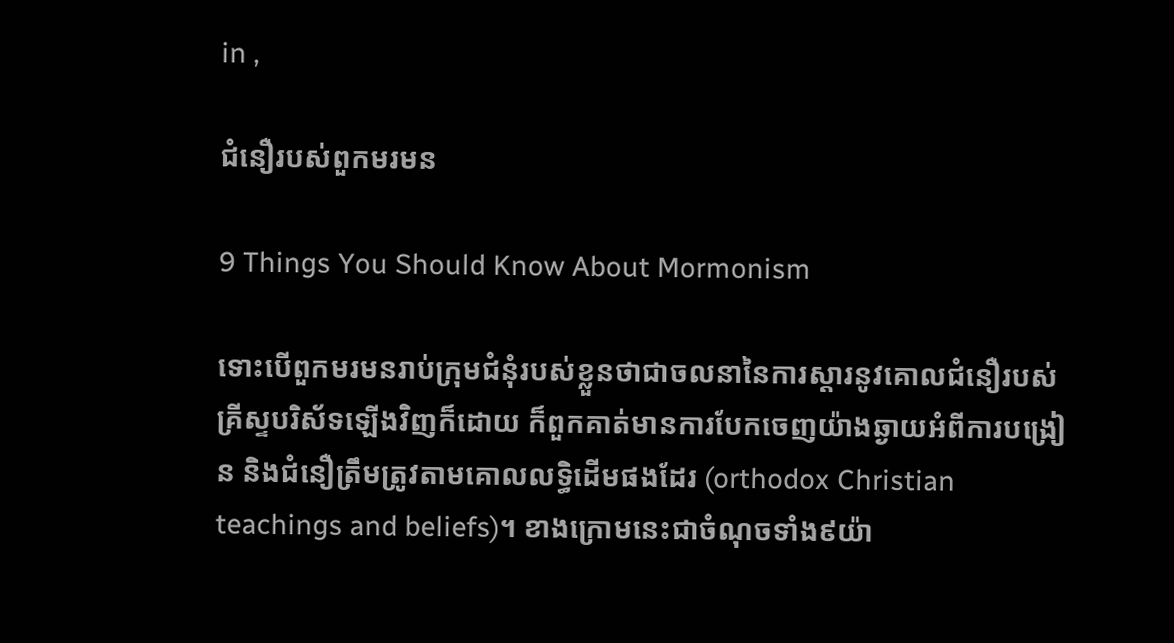in ,

ជំនឿរបស់ពួកមរមន

9 Things You Should Know About Mormonism

ទោះបើពួកមរមនរាប់ក្រុមជំនុំរបស់ខ្លួនថាជាចលនានៃការស្ដារនូវគោលជំនឿរបស់គ្រីស្ទបរិស័ទឡើងវិញក៏ដោយ ក៏ពួកគាត់មានការបែកចេញយ៉ាងឆ្ងាយអំពីការបង្រៀន និងជំនឿត្រឹមត្រូវតាមគោលលទ្ធិដើមផងដែរ (orthodox Christian teachings and beliefs)។ ខាងក្រោមនេះជាចំណុចទាំង៩យ៉ា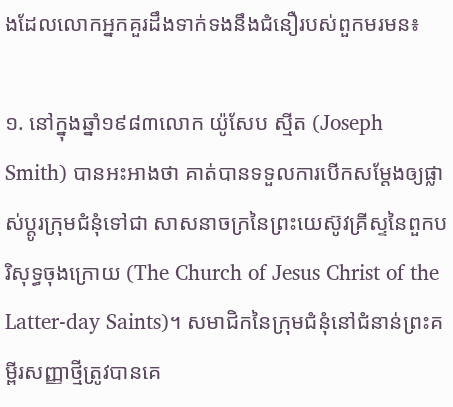ងដែលលោកអ្នកគួរដឹងទាក់ទងនឹងជំនឿរបស់ពួកមរមន៖

១. នៅក្នុងឆ្នាំ១៩៨៣លោក យ៉ូសែប ស្មីត (Joseph Smith) បានអះអាងថា គាត់បានទទួលការបើកសម្ដែងឲ្យផ្លាស់ប្តូរក្រុមជំនុំទៅជា សាសនាចក្រនៃព្រះយេស៊ូវគ្រីស្ទនៃពួកបរិសុទ្ធចុងក្រោយ (The Church of Jesus Christ of the Latter-day Saints)។ សមាជិកនៃក្រុមជំនុំនៅជំនាន់ព្រះគម្ពីរសញ្ញាថ្មីត្រូវបានគេ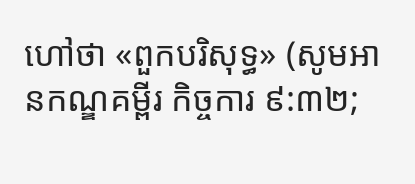ហៅថា «ពួកបរិសុទ្ធ» (សូមអានកណ្ឌគម្ពីរ កិច្ចការ ៩:៣២;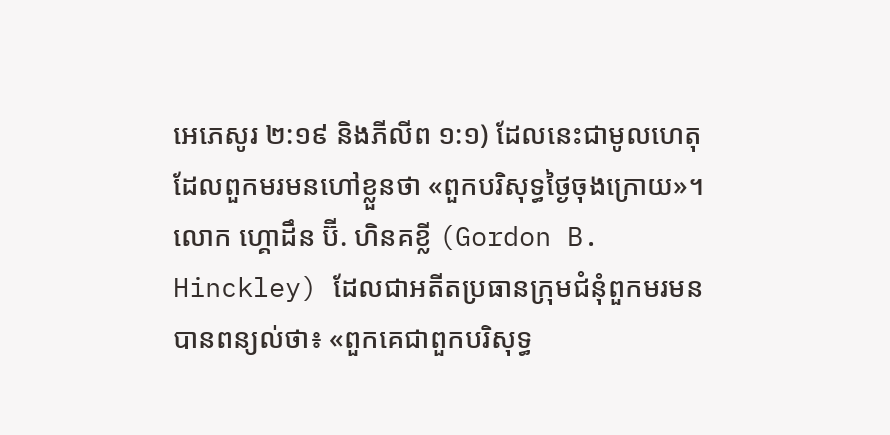អេភេសូរ ២:១៩ និងភីលីព ១:១) ដែលនេះជាមូលហេតុដែលពួកមរមនហៅខ្លួនថា «ពួកបរិសុទ្ធថ្ងៃចុងក្រោយ»។ លោក ហ្គោដឹន ប៊ី. ហិនគខ្លី (Gordon B. Hinckley) ដែលជាអតីតប្រធានក្រុមជំនុំពួកមរមនបានពន្យល់ថា៖ «ពួកគេជាពួកបរិសុទ្ធ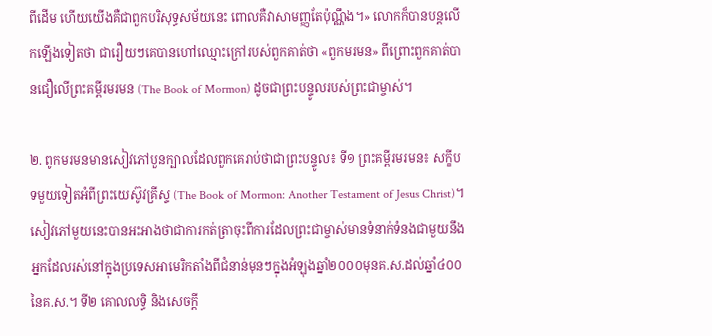ពីដើម ហើយយើងគឺជាពួកបរិសុទ្ធសម័យនេះ ពោលគឺវាសាមញ្ញតែប៉ុណ្ណឹង។» លោកក៏បានបន្តលើកឡើងទៀតថា ជារឿយៗគេបានហៅឈ្មោះក្រៅរបស់ពួកគាត់ថា «ពួកមរមន» ពីព្រោះពួកគាត់បានជឿលើព្រះគម្ពីរមរមន (The Book of Mormon) ដូចជាព្រះបន្ទូលរបស់ព្រះជាម្ចាស់។

២. ពូកមរមនមានសៀវភៅបួនក្បាលដែលពួកគេរាប់ថាជាព្រះបន្ទូល៖ ទី១ ព្រះគម្ពីរមរមន៖ សក្ខីបទមួយទៀតអំពីព្រះយេស៊ូវគ្រីស្ទ (The Book of Mormon: Another Testament of Jesus Christ)។ សៀវភៅមួយនេះបានអះអាងថាជាការកត់ត្រាចុះពីការដែលព្រះជាម្ចាស់មានទំនាក់ទំនងជាមួយនឹងអ្នកដែលរស់នៅក្នុងប្រទេសអាមេរិកតាំងពីជំនាន់មុនៗក្នុងអំឡុងឆ្នាំ២០០០មុនគ.ស.ដល់ឆ្នាំ៤០០នៃគ.ស.។ ទី២ គោលលទ្ធិ និងសេចក្តី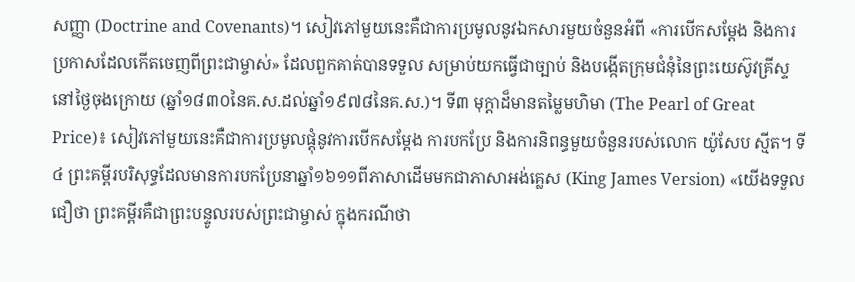សញ្ញា (Doctrine and Covenants)។ សៀវភៅមួយនេះគឺជាការប្រមូលនូវឯកសារមួយចំនួនអំពី «ការបើកសម្ដែង និងការប្រកាសដែលកើតចេញពីព្រះជាម្ចាស់» ដែលពួកគាត់បានទទួល សម្រាប់យកធ្វើជាច្បាប់ និងបង្កើតក្រុមជំនុំនៃព្រះយេស៊ូវគ្រីស្ទនៅថ្ងៃចុងក្រោយ (ឆ្នាំ១៨៣០នៃគ.ស.ដល់ឆ្នាំ១៩៧៨នៃគ.ស.)។ ទី៣ មុក្ដាដ៏មានតម្លៃមហិមា (The Pearl of Great Price)៖ សៀវភៅមួយនេះគឺជាការប្រមូលផ្តុំនូវការបើកសម្ដែង ការបកប្រែ និងការនិពន្ធមួយចំនួនរបស់លោក យ៉ូសែប ស្មីត។ ទី៤ ព្រះគម្ពីរបរិសុទ្ធដែលមានការបកប្រែនាឆ្នាំ១៦១១ពីភាសាដើមមកជាភាសាអង់គ្លេស (King James Version) «យើងទទួលជឿថា ព្រះគម្ពីរគឺជាព្រះបន្ទូលរបស់ព្រះជាម្ចាស់ ក្នុងករណីថា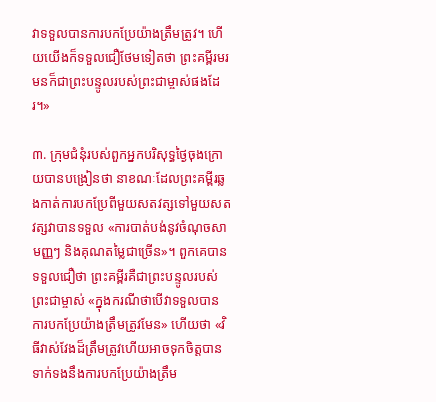វាទទួលបានការបកប្រែយ៉ាងត្រឹមត្រូវ។ ហើយយើងក៏ទទួលជឿថែមទៀតថា ព្រះគម្ពីរមរមនក៏ជាព្រះបន្ទូលរបស់ព្រះជាម្ចាស់ផងដែរ។»

៣. ក្រុមជំនុំរបស់ពួកអ្នកបរិសុទ្ធថ្ងៃចុងក្រោយបានបង្រៀនថា នាខណៈដែលព្រះគម្ពីរឆ្លងកាត់ការបកប្រែពីមួយសតវត្សទៅមួយសតវត្សវាបានទទួល «ការបាត់បង់នូវចំណុចសាមញ្ញៗ និងគុណតម្លៃជាច្រើន»។ ពួកគេបានទទួលជឿថា ព្រះគម្ពីរគឺជាព្រះបន្ទូលរបស់ព្រះជាម្ចាស់ «ក្នុងករណីថាបើវាទទួលបានការបកប្រែយ៉ាងត្រឹមត្រូវមែន» ហើយថា «វិធីវាស់វែងដ៏ត្រឹមត្រូវហើយអាចទុកចិត្តបាន ទាក់ទងនឹងការបកប្រែយ៉ាងត្រឹម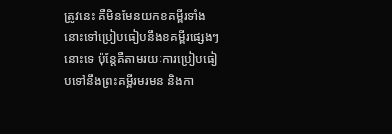ត្រូវនេះ គឺមិនមែនយកខគម្ពីរទាំងនោះទៅប្រៀបធៀបនឹងខគម្ពីរផ្សេងៗនោះទេ ប៉ុន្តែគឺតាមរយៈការប្រៀបធៀបទៅនឹងព្រះគម្ពីរមរមន និងកា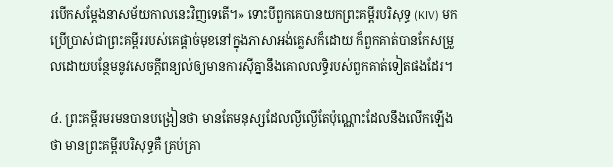របើកសម្ដែងនាសម័យកាលនេះវិញទេតើ។» ទោះបីពួកគេបានយកព្រះគម្ពីរបរិសុទ្ធ (KIV) មកប្រើប្រាស់ជាព្រះគម្ពីររបស់គេផ្តាច់មុខនៅក្នុងភាសាអង់គ្លេសក៏ដោយ ក៏ពួកគាត់បានកែសម្រួលដោយបន្ថែមនូវសេចក្តីពន្យល់ឲ្យមានការស៊ីគ្នានឹងគោលលទ្ធិរបស់ពួកគាត់ទៀតផងដែរ។

៤. ព្រះគម្ពីរមរមនបានបង្រៀនថា មានតែមនុស្សដែលល្ងីល្ងើតែប៉ុណ្ណោះដែលនឹងលើកឡើងថា មានព្រះគម្ពីរបរិសុទ្ធគឺ គ្រប់គ្រា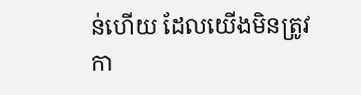ន់ហើយ ដែលយើងមិនត្រូវកា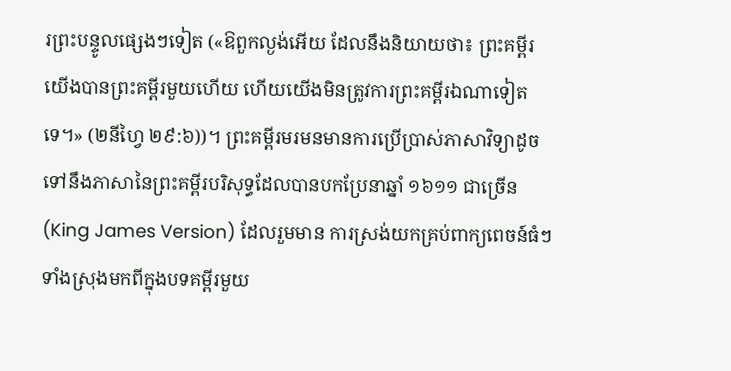រព្រះបន្ទូលផ្សេងៗទៀត («ឱពួកល្ងង់អើយ ដែលនឹងនិយាយថា៖ ព្រះគម្ពីរ យើងបានព្រះគម្ពីរមួយហើយ ហើយយើងមិនត្រូវការព្រះគម្ពីរឯណាទៀតទេ។» (២នីហ្វៃ ២៩:៦))។ ព្រះគម្ពីរមរមនមានការប្រើប្រាស់ភាសាវិទ្យាដូចទៅនឹងភាសានៃព្រះគម្ពីរបរិសុទ្ធដែលបានបកប្រែនាឆ្នាំ ១៦១១ ជាច្រើន (King James Version) ដែលរួមមាន ការស្រង់យកគ្រប់ពាក្យពេចន៍ធំៗទាំងស្រុងមកពីក្នុងបទគម្ពីរមួយ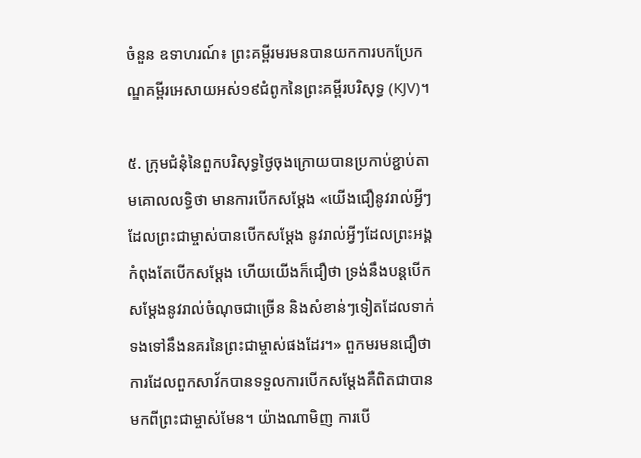ចំនួន ឧទាហរណ៍៖ ព្រះគម្ពីរមរមនបានយកការបកប្រែកណ្ឌគម្ពីរអេសាយអស់១៩ជំពូកនៃព្រះគម្ពីរបរិសុទ្ធ (KJV)។

៥. ក្រុមជំនុំនៃពួកបរិសុទ្ធថ្ងៃចុងក្រោយបានប្រកាប់ខ្ជាប់តាមគោលលទ្ធិថា មានការបើកសម្ដែង «យើងជឿនូវរាល់អ្វីៗដែលព្រះជាម្ចាស់បានបើកសម្ដែង នូវរាល់អ្វីៗដែលព្រះអង្គកំពុងតែបើកសម្ដែង ហើយយើងក៏ជឿថា ទ្រង់នឹងបន្តបើកសម្ដែងនូវរាល់ចំណុចជាច្រើន និងសំខាន់ៗទៀតដែលទាក់ទងទៅនឹងនគរនៃព្រះជាម្ចាស់ផងដែរ។» ពួកមរមនជឿថា ការដែលពួកសាវ័កបានទទួលការបើកសម្ដែងគឺពិតជាបានមកពីព្រះជាម្ចាស់មែន។ យ៉ាងណាមិញ ការបើ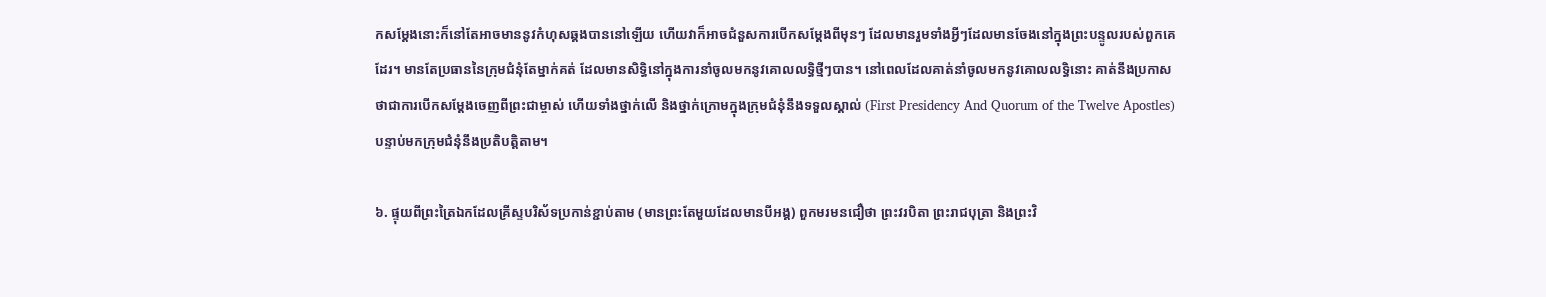កសម្ដែងនោះក៏នៅតែអាចមាននូវកំហុសឆ្គងបាននៅឡើយ ហើយវាក៏អាចជំនួសការបើកសម្ដែងពីមុនៗ ដែលមានរួមទាំងអ្វីៗដែលមានចែងនៅក្នុងព្រះបន្ទូលរបស់ពួកគេដែរ។ មានតែប្រធាននៃក្រុមជំនុំតែម្នាក់គត់ ដែលមានសិទ្ធិនៅក្នុងការនាំចូលមកនូវគោលលទ្ធិថ្មីៗបាន។ នៅពេលដែលគាត់នាំចូលមកនូវគោលលទ្ធិនោះ គាត់នឹងប្រកាសថាជាការបើកសម្ដែងចេញពីព្រះជាម្ចាស់ ហើយទាំងថ្នាក់លើ និងថ្នាក់ក្រោមក្នុងក្រុមជំនុំនឹងទទួលស្គាល់ (First Presidency And Quorum of the Twelve Apostles) បន្ទាប់មកក្រុមជំនុំនឹងប្រតិបត្តិតាម។

៦. ផ្ទុយពីព្រះត្រៃឯកដែលគ្រីស្ទបរិស័ទប្រកាន់ខ្ជាប់តាម (មានព្រះតែមួយដែលមានបីអង្គ) ពួកមរមនជឿថា ព្រះវរបិតា ព្រះរាជបុត្រា និងព្រះវិ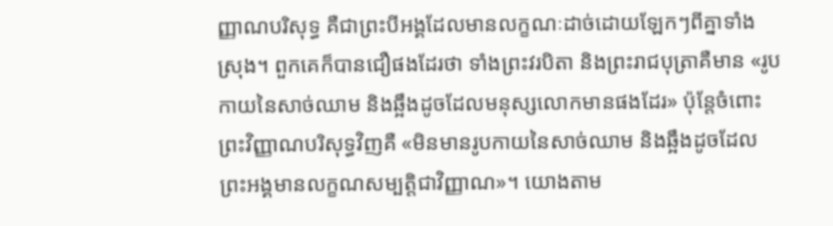ញ្ញាណបរិសុទ្ធ គឺជាព្រះបីអង្គដែលមានលក្ខណៈដាច់ដោយឡែកៗពីគ្នាទាំងស្រុង។ ពួកគេក៏បានជឿផងដែរថា ទាំងព្រះវរបិតា និងព្រះរាជបុត្រាគឺមាន «រូបកាយនៃសាច់ឈាម និងឆ្អឹងដូចដែលមនុស្សលោកមានផងដែរ» ប៉ុន្តែចំពោះព្រះវិញ្ញាណបរិសុទ្ធវិញគឺ «មិនមានរូបកាយនៃសាច់ឈាម និងឆ្អឹងដូចដែលព្រះអង្គមានលក្ខណសម្បត្តិជាវិញ្ញាណ»។ យោងតាម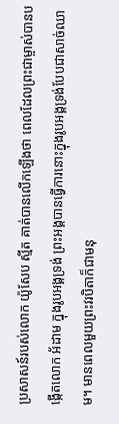ប្រសាសន៍របស់លោក យ៉ូសែប ស្មីត គាត់បានលើកឡើងថា ពេលដែលព្រះជាម្ចាស់បានបង្កើតលោក អ័ដាម ក្នុងរូបអង្គទ្រង់ ព្រះអង្គបានធ្វើការនោះក្នុងរូបអង្គទ្រង់បែបជាសាច់ឈាម។ មានពេលមួយព្រះវរបិតាក៏ជាមនុ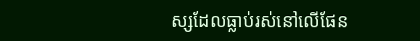ស្សដែលធ្លាប់រស់នៅលើផែន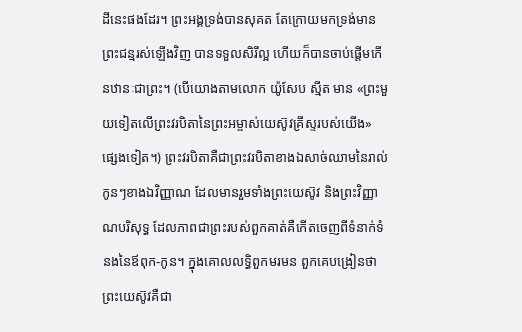ដីនេះផងដែរ។ ព្រះអង្គទ្រង់បានសុគត តែក្រោយមកទ្រង់មានព្រះជន្មរស់ឡើងវិញ បានទទួលសិរីល្អ ហើយក៏បានចាប់ផ្តើមកើនឋានៈជាព្រះ។ (បើយោងតាមលោក យ៉ូសែប ស្មីត មាន «ព្រះមួយទៀតលើព្រះវរបិតានៃព្រះអម្ចាស់យេស៊ូវគ្រីស្ទរបស់យើង» ផ្សេងទៀត។) ព្រះវរបិតាគឺជាព្រះវរបិតាខាងឯសាច់ឈាមនៃរាល់កូនៗខាងឯវិញ្ញាណ ដែលមានរួមទាំងព្រះយេស៊ូវ និងព្រះវិញ្ញាណបរិសុទ្ធ ដែលភាពជាព្រះរបស់ពួកគាត់គឺកើតចេញពីទំនាក់ទំនងនៃឪពុក-កូន។ ក្នុងគោលលទ្ធិពួកមរមន ពួកគេបង្រៀនថា ព្រះយេស៊ូវគឺជា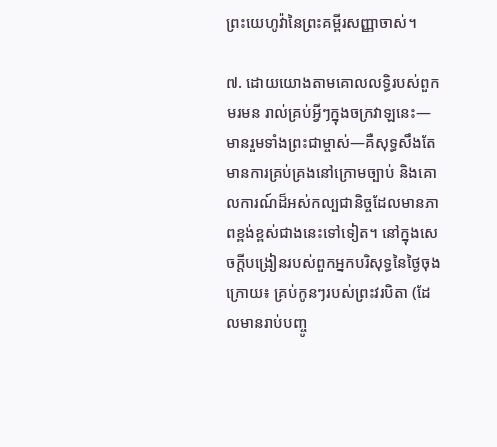ព្រះយេហូវ៉ានៃព្រះគម្ពីរសញ្ញាចាស់។

៧. ដោយយោងតាមគោលលទ្ធិរបស់ពួកមរមន រាល់គ្រប់អ្វីៗក្នុងចក្រវាឡនេះ—មានរួមទាំងព្រះជាម្ចាស់—គឺសុទ្ធសឹងតែមានការគ្រប់គ្រងនៅក្រោមច្បាប់ និងគោលការណ៍ដ៏អស់កល្បជានិច្ចដែលមានភាពខ្ពង់ខ្ពស់ជាងនេះទៅទៀត។ នៅក្នុងសេចក្តីបង្រៀនរបស់ពួកអ្នកបរិសុទ្ធនៃថ្ងៃចុងក្រោយ៖ គ្រប់កូនៗរបស់ព្រះវរបិតា (ដែលមានរាប់បញ្ចូ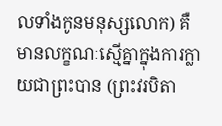លទាំងកូនមនុស្សលោក) គឺមានលក្ខណៈស្មើគ្នាក្នុងការក្លាយជាព្រះបាន (ព្រះវរបិតា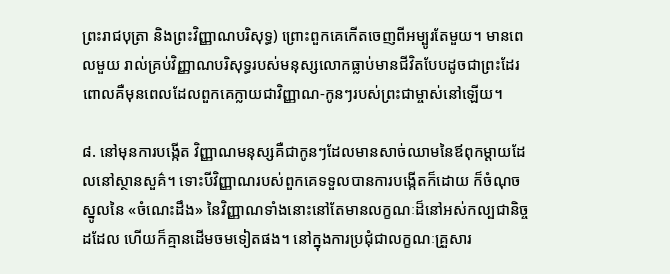ព្រះរាជបុត្រា និងព្រះវិញ្ញាណបរិសុទ្ធ) ព្រោះពួកគេកើតចេញពីអម្បូរតែមួយ។ មានពេលមួយ រាល់គ្រប់វិញ្ញាណបរិសុទ្ធរបស់មនុស្សលោកធ្លាប់មានជីវិតបែបដូចជាព្រះដែរ ពោលគឺមុនពេលដែលពួកគេក្លាយជាវិញ្ញាណ-កូនៗរបស់ព្រះជាម្ចាស់នៅឡើយ។

៨. នៅមុនការបង្កើត វិញ្ញាណមនុស្សគឺជាកូនៗដែលមានសាច់ឈាមនៃឪពុកម្ដាយដែលនៅស្ថានសួគ៌។ ទោះបីវិញ្ញាណរបស់ពួកគេទទួលបានការបង្កើតក៏ដោយ ក៏ចំណុចស្នូលនៃ «ចំណេះដឹង» នៃវិញ្ញាណទាំងនោះនៅតែមានលក្ខណៈដ៏នៅអស់កល្បជានិច្ចដដែល ហើយក៏គ្មានដើមចមទៀតផង។ នៅក្នុងការប្រជុំជាលក្ខណៈគ្រួសារ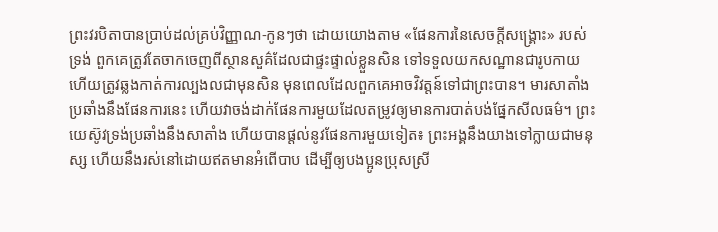ព្រះវរបិតាបានប្រាប់ដល់គ្រប់វិញ្ញាណ-កូនៗថា ដោយយោងតាម «ផែនការនៃសេចក្តីសង្គ្រោះ» របស់ទ្រង់ ពួកគេត្រូវតែចាកចេញពីស្ថានសួគ៌ដែលជាផ្ទះផ្ទាល់ខ្លួនសិន ទៅទទួលយកសណ្ឋានជារូបកាយ ហើយត្រូវឆ្លងកាត់ការល្បងលជាមុនសិន មុនពេលដែលពួកគេអាចវិវត្តន៍ទៅជាព្រះបាន។ មារសាតាំងប្រឆាំងនឹងផែនការនេះ ហើយវាចង់ដាក់ផែនការមួយដែលតម្រូវឲ្យមានការបាត់បង់ផ្នែកសីលធម៌។ ព្រះយេស៊ូវទ្រង់ប្រឆាំងនឹងសាតាំង ហើយបានផ្តល់នូវផែនការមួយទៀត៖ ព្រះអង្គនឹងយាងទៅក្លាយជាមនុស្ស ហើយនឹងរស់នៅដោយឥតមានអំពើបាប ដើម្បីឲ្យបងប្អូនប្រុសស្រី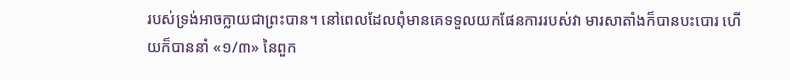របស់ទ្រង់អាចក្លាយជាព្រះបាន។ នៅពេលដែលពុំមានគេទទួលយកផែនការរបស់វា មារសាតាំងក៏បានបះបោរ ហើយក៏បាននាំ «១/៣» នៃពួក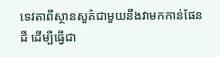ទេវតាពីស្ថានសួគ៌ជាមួយនឹងវាមកកាន់ផែនដី ដើម្បីធ្វើជា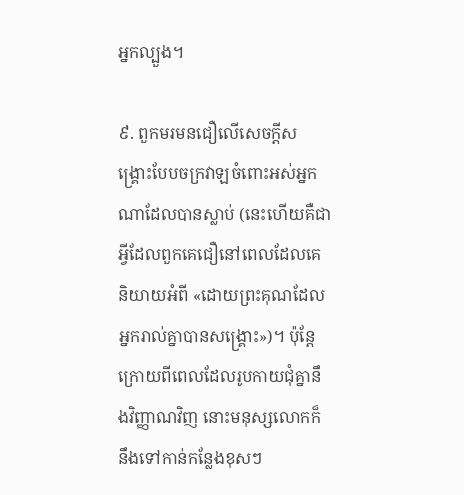អ្នកល្បួង។

៩. ពួកមរមនជឿលើសេចក្តីសង្គ្រោះបែបចក្រវាឡចំពោះអស់អ្នកណាដែលបានស្លាប់ (នេះហើយគឺជាអ្វីដែលពួកគេជឿនៅពេលដែលគេនិយាយអំពី «ដោយព្រះគុណដែលអ្នករាល់គ្នាបានសង្គ្រោះ»)។ ប៉ុន្តែ ក្រោយពីពេលដែលរូបកាយជុំគ្នានឹងវិញ្ញាណវិញ នោះមនុស្សលោកក៏នឹងទៅកាន់កន្លែងខុសៗ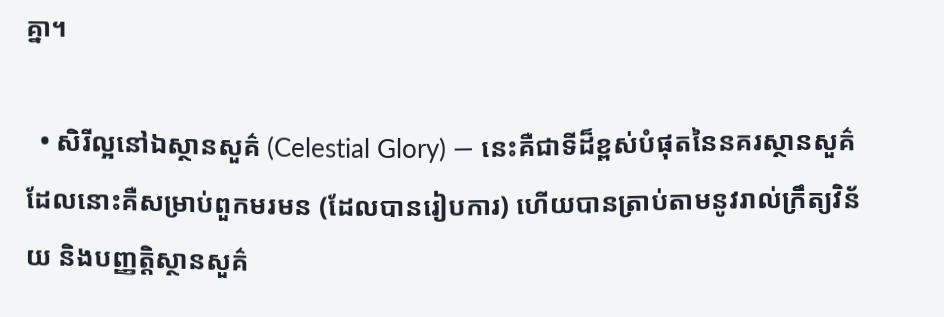គ្នា។

  • សិរីល្អនៅឯស្ថានសួគ៌ (Celestial Glory) — នេះគឺជាទីដ៏ខ្ពស់បំផុតនៃនគរស្ថានសួគ៌ ដែលនោះគឺសម្រាប់ពួកមរមន (ដែលបានរៀបការ) ហើយបានត្រាប់តាមនូវរាល់ក្រឹត្យវិន័យ និងបញ្ញត្តិស្ថានសួគ៌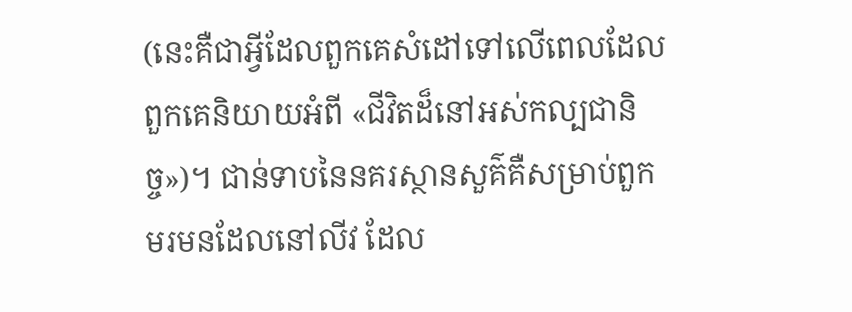(នេះគឺជាអ្វីដែលពួកគេសំដៅទៅលើពេលដែលពួកគេនិយាយអំពី «ជីវិតដ៏នៅអស់កល្បជានិច្ច»)។ ជាន់ទាបនៃនគរស្ថានសួគ៌គឺសម្រាប់ពួកមរមនដែលនៅលីវ ដែល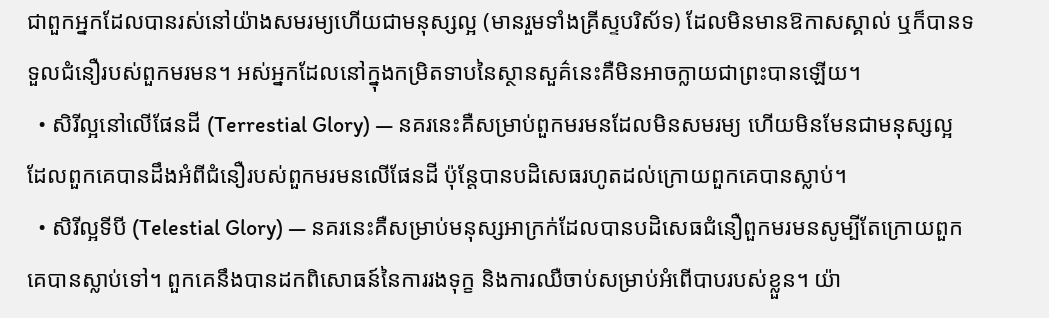ជាពួកអ្នកដែលបានរស់នៅយ៉ាងសមរម្យហើយជាមនុស្សល្អ (មានរួមទាំងគ្រីស្ទបរិស័ទ) ដែលមិនមានឱកាសស្គាល់ ឬក៏បានទទួលជំនឿរបស់ពួកមរមន។ អស់អ្នកដែលនៅក្នុងកម្រិតទាបនៃស្ថានសួគ៌នេះគឺមិនអាចក្លាយជាព្រះបានឡើយ។
  • សិរីល្អនៅលើផែនដី (Terrestial Glory) — នគរនេះគឺសម្រាប់ពួកមរមនដែលមិនសមរម្យ ហើយមិនមែនជាមនុស្សល្អ ដែលពួកគេបានដឹងអំពីជំនឿរបស់ពួកមរមនលើផែនដី ប៉ុន្តែបានបដិសេធរហូតដល់ក្រោយពួកគេបានស្លាប់។
  • សិរីល្អទីបី (Telestial Glory) — នគរនេះគឺសម្រាប់មនុស្សអាក្រក់ដែលបានបដិសេធជំនឿពួកមរមនសូម្បីតែក្រោយពួកគេបានស្លាប់ទៅ។ ពួកគេនឹងបានដកពិសោធន៍នៃការរងទុក្ខ និងការឈឺចាប់សម្រាប់អំពើបាបរបស់ខ្លួន។ យ៉ា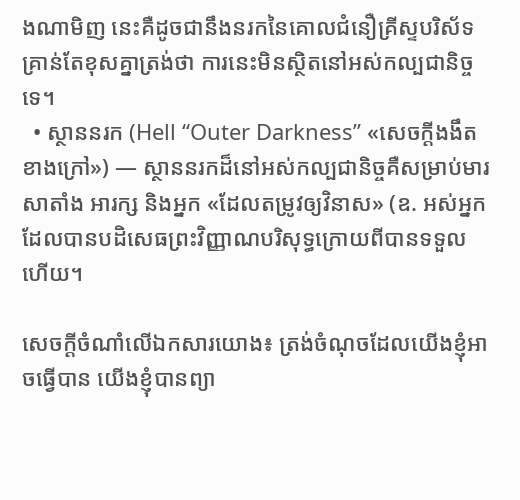ងណាមិញ នេះគឺដូចជានឹងនរកនៃគោលជំនឿគ្រីស្ទបរិស័ទ គ្រាន់តែខុសគ្នាត្រង់ថា ការនេះមិនស្ថិតនៅអស់កល្បជានិច្ចទេ។
  • ស្ថាននរក (Hell “Outer Darkness” «សេចក្តីងងឹតខាងក្រៅ») — ស្ថាននរកដ៏នៅអស់កល្បជានិច្ចគឺសម្រាប់មារសាតាំង អារក្ស និងអ្នក «ដែលតម្រូវឲ្យវិនាស» (ឧ. អស់អ្នកដែលបានបដិសេធព្រះវិញ្ញាណបរិសុទ្ធក្រោយពីបានទទួលហើយ។

សេចក្តីចំណាំលើឯកសារយោង៖ ត្រង់ចំណុចដែលយើងខ្ញុំអាចធ្វើបាន យើងខ្ញុំបានព្យា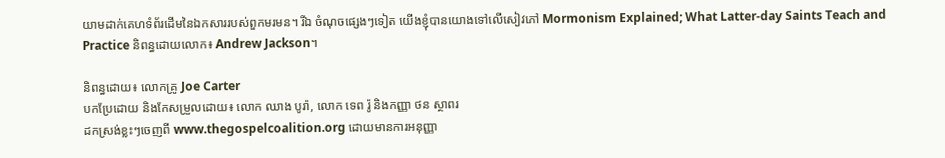យាមដាក់គេហទំព័រដើមនៃឯកសាររបស់ពួកមរមន។ រីឯ ចំណុចផ្សេងៗទៀត យើងខ្ញុំបានយោងទៅលើសៀវភៅ Mormonism Explained; What Latter-day Saints Teach and Practice និពន្ធដោយលោក៖ Andrew Jackson។

និពន្ធដោយ៖ លោកគ្រូ Joe Carter
បកប្រែដោយ និងកែសម្រួលដោយ៖ លោក ឈាង បូរ៉ា, លោក ទេព រ៉ូ និងកញ្ញា ថន ស្ថាពរ
ដកស្រង់ខ្លះៗចេញពី www.thegospelcoalition.org ដោយមានការអនុញ្ញា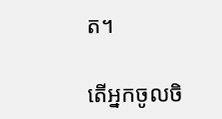ត។

តើអ្នកចូលចិ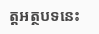ត្តអត្ថបទនេះ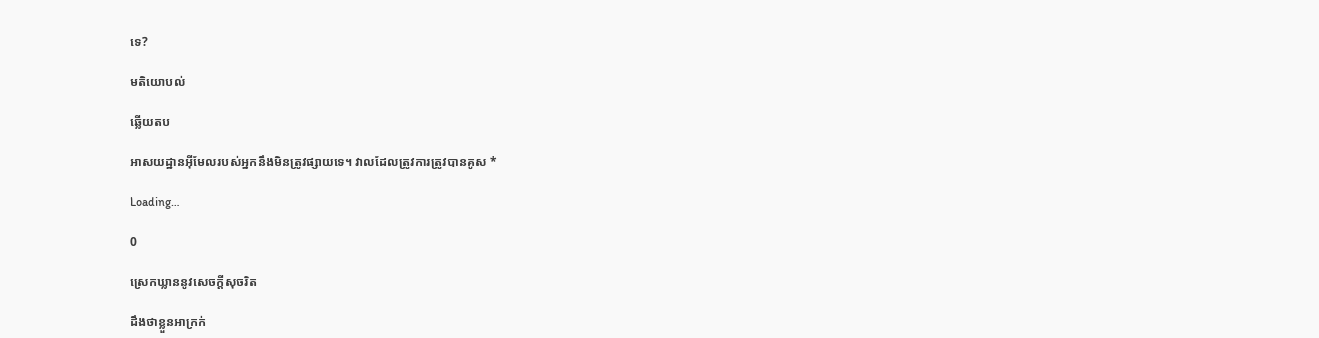ទេ?

មតិយោបល់

ឆ្លើយតប

អាសយដ្ឋានអ៊ីមែលរបស់អ្នកនឹងមិនត្រូវផ្សាយទេ។ វាលដែលត្រូវការត្រូវបានគូស *

Loading…

0

ស្រេកឃ្លាននូវសេចក្ដីសុចរិត

ដឹងថាខ្លួនអាក្រក់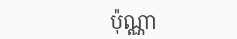ប៉ុណ្ណា